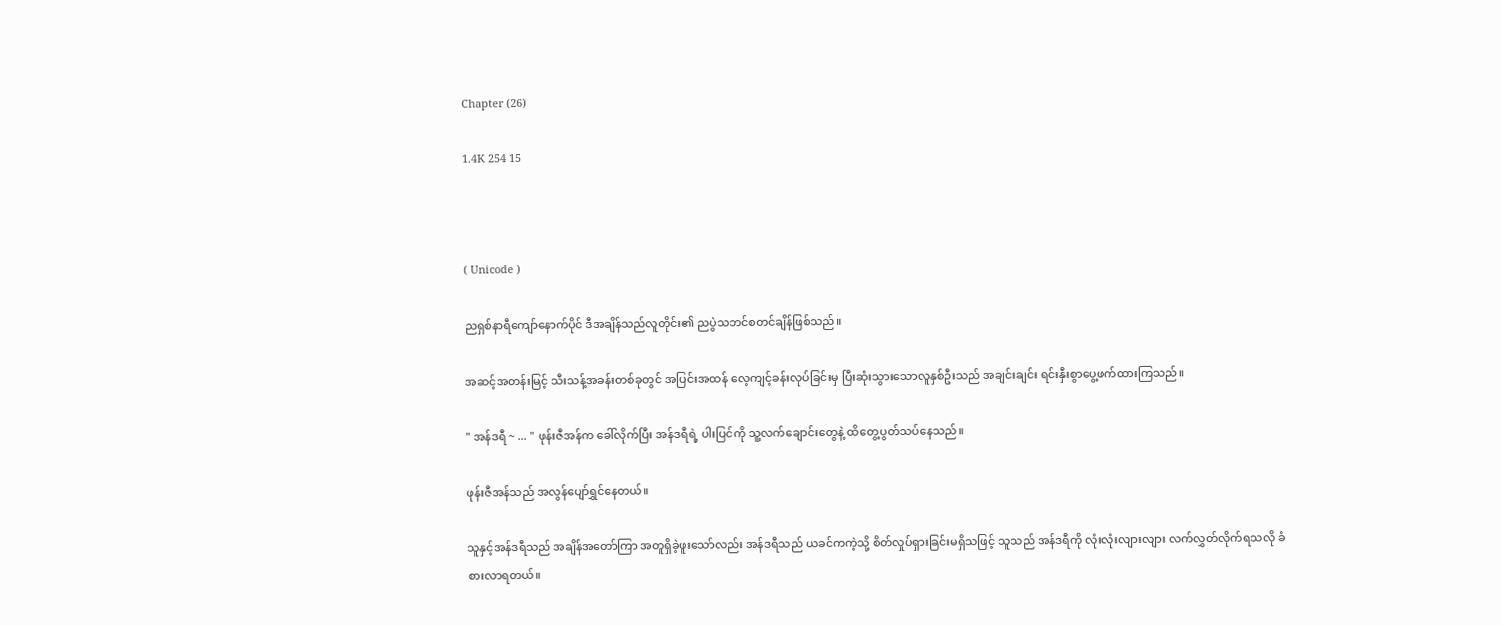Chapter (26)

1.4K 254 15



( Unicode )

ညရှစ်နာရီကျော်နောက်ပိုင် ဒီအချိန်သည်လူတိုင်း၏ ညပွဲသဘင်စတင်ချိန်ဖြစ်သည်။

အဆင့်အတန်းမြင့် သီးသန့်အခန်းတစ်ခုတွင် အပြင်းအထန် လေ့ကျင့်ခန်းလုပ်ခြင်းမှ ပြီးဆုံးသွားသောလူနှစ်ဦးသည် အချင်းချင်း ရင်းနှီးစွာပွေ့ဖက်ထားကြသည်။

" အန်ဒရီ ~ ... " ဖုန်းဇီအန်က ခေါ်လိုက်ပြီး အန်ဒရီရဲ့ ပါးပြင်ကို သူ့လက်ချောင်းတွေနဲ့ ထိတွေ့ပွတ်သပ်နေသည်။

ဖုန်းဇီအန်သည် အလွန်ပျော်ရွှင်နေတယ်။

သူနှင့်အန်ဒရီသည် အချိန်အတော်ကြာ အတူရှိခဲ့ဖူးသော်လည်း အန်ဒရီသည် ယခင်ကကဲ့သို့ စိတ်လှုပ်ရှားခြင်းမရှိသဖြင့် သူသည် အန်ဒရီကို လုံးလုံးလျားလျား လက်လွှတ်လိုက်ရသလို ခံစားလာရတယ်။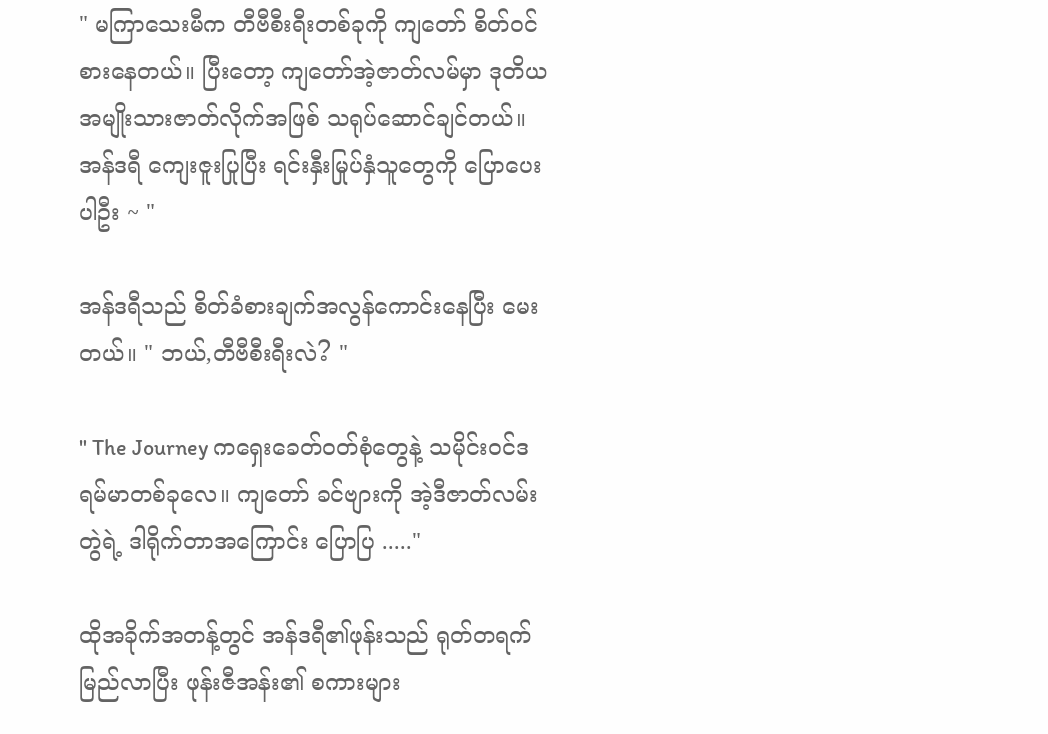" မကြာသေးမီက တီဗီစီးရီးတစ်ခုကို ကျတော် စိတ်ဝင်စားနေတယ်။ ပြီးတော့ ကျတော်အဲ့ဇာတ်လမ်မှာ ဒုတိယအမျိုးသားဇာတ်လိုက်အဖြစ် သရုပ်ဆောင်ချင်တယ်။ အန်ဒရီ ကျေးဇူးပြုပြီး ရင်းနှီးမြုပ်နှံသူတွေကို ပြောပေးပါဦး ~ "

အန်ဒရီသည် စိတ်ခံစားချက်အလွန်ကောင်းနေပြီး မေးတယ်။ " ဘယ်,တီဗီစီးရီးလဲ? "

" The Journey ကရှေးခေတ်ဝတ်စုံတွေနဲ့ သမိုင်းဝင်ဒရမ်မာတစ်ခုလေ။ ကျတော် ခင်ဗျားကို အဲ့ဒီဇာတ်လမ်းတွဲရဲ့ ဒါရိုက်တာအကြောင်း ပြောပြ ....."

ထိုအခိုက်အတန့်တွင် အန်ဒရီ၏ဖုန်းသည် ရုတ်တရက်မြည်လာပြီး ဖုန်းဇီအန်း၏ စကားများ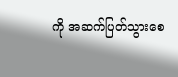ကို အဆက်ပြတ်သွားစေ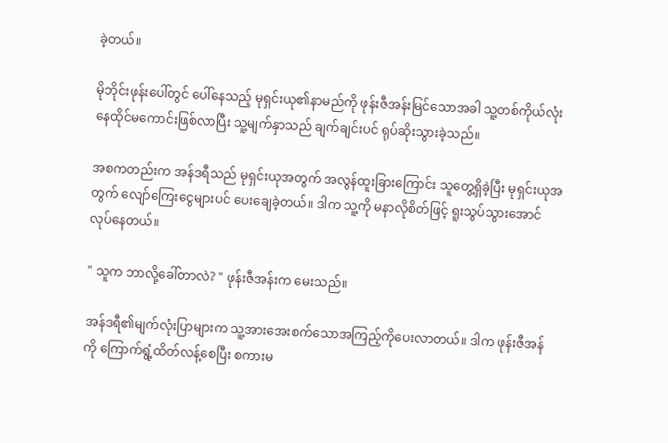ခဲ့တယ်။

မိုဘိုင်းဖုန်းပေါ်တွင် ပေါ်နေသည့် မုရှင်းယု၏နာမည်ကို ဖုန်းဇီအန်းမြင်သောအခါ သူ့တစ်ကိုယ်လုံး နေထိုင်မကောင်းဖြစ်လာပြီး သူ့မျက်နှာသည် ချက်ချင်းပင် ရုပ်ဆိုးသွားခဲ့သည်။

အစကတည်းက အန်ဒရီသည် မုရှင်းယုအတွက် အလွန်ထူးခြားကြောင်း သူတွေ့ရှိခဲ့ပြီး မုရှင်းယုအတွက် လျော်ကြေးငွေများပင် ပေးချေခဲ့တယ်။ ဒါက သူ့ကို မနာလိုစိတ်ဖြင့် ရူးသွပ်သွားအောင် လုပ်နေတယ်။

" သူက ဘာလို့ခေါ်တာလဲ? " ဖုန်းဇီအန်းက မေးသည်။

အန်ဒရီ၏မျက်လုံးပြာများက သူ့အားအေးစက်သောအကြည့်ကိုပေးလာတယ်။ ဒါက ဖုန်းဇီအန်ကို ကြောက်ရွံ့ထိတ်လန့်စေပြီး စကားမ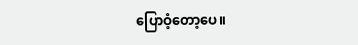ပြောဝံ့တော့ပေ။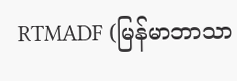RTMADF (မြန်မာဘာသာ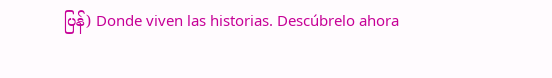ပြန်) Donde viven las historias. Descúbrelo ahora